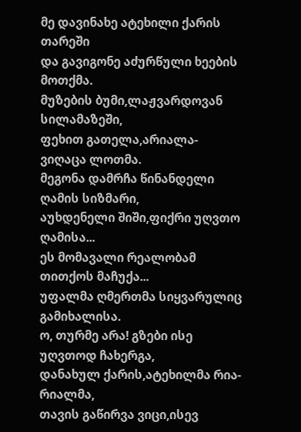მე დავინახე ატეხილი ქარის თარეში
და გავიგონე აძურწული ხეების მოთქმა.
მუზების ბუმი,ლაჟვარდოვან სილამაზეში,
ფეხით გათელა,არიალა-ვიღაცა ლოთმა.
მეგონა დამრჩა წინანდელი ღამის სიზმარი,
აუხდენელი შიში,ფიქრი უღვთო ღამისა...
ეს მომავალი რეალობამ თითქოს მაჩუქა...
უფალმა ღმერთმა სიყვარულიც გამიხალისა.
ო, თურმე არა! გზები ისე უღვთოდ ჩახერგა,
დანახულ ქარის,ატეხილმა რია-რიალმა,
თავის გაწირვა ვიცი,ისევ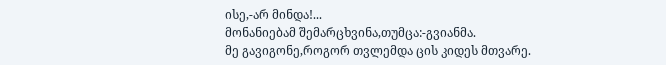ისე,-არ მინდა!...
მონანიებამ შემარცხვინა,თუმცა:-გვიანმა.
მე გავიგონე,როგორ თვლემდა ცის კიდეს მთვარე.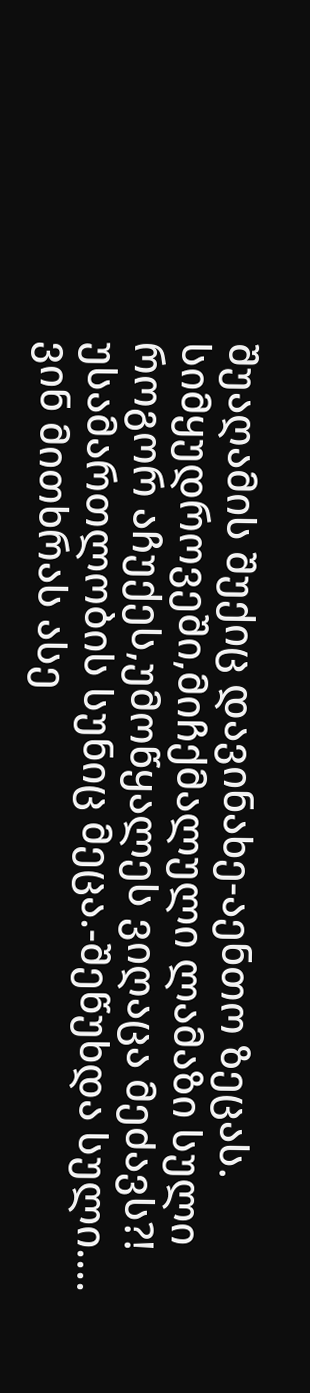შუაღამის შუქიც დავინახე-აენთო ზეცას.
სიმყუდროვეში,მიჩქმალული ლამაზი სული
როგორ აჩუქეს,უმოწყალეს ვიღაცა მეძავს?!
უსამართლობის სუნიც მეცა.-შეწუხდა სული....
ვინ მითხრას ასე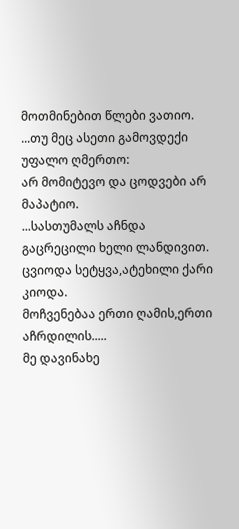მოთმინებით წლები ვათიო.
...თუ მეც ასეთი გამოვდექი უფალო ღმერთო:
არ მომიტევო და ცოდვები არ მაპატიო.
...სასთუმალს აჩნდა გაცრეცილი ხელი ლანდივით.
ცვიოდა სეტყვა,ატეხილი ქარი კიოდა.
მოჩვენებაა ერთი ღამის,ერთი აჩრდილის.....
მე დავინახე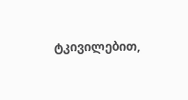ტკივილებით,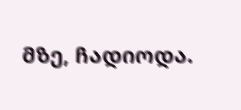მზე, ჩადიოდა.